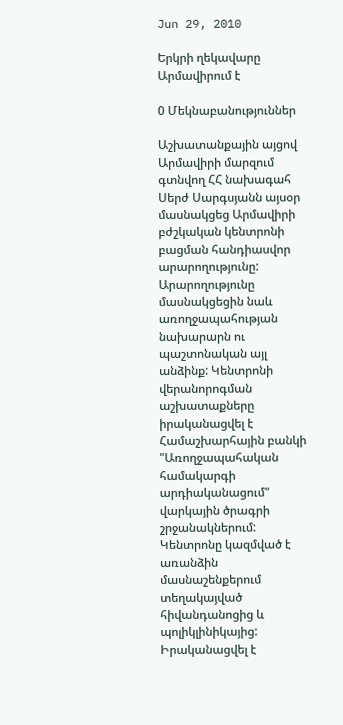Jun 29, 2010

Երկրի ղեկավարը Արմավիրում է

0 Մեկնաբանություններ

Աշխատանքային այցով Արմավիրի մարզում գտնվող ՀՀ նախագահ Սերժ Սարգսյանն այսօր մասնակցեց Արմավիրի բժշկական կենտրոնի բացման հանդիասվոր արարողությունը: Արարողությունը մասնակցեցին նաև առողջապահության նախարարն ու պաշտոնական այլ անձինք: Կենտրոնի վերանորոգման աշխատաքները իրականացվել է Համաշխարհային բանկի "Առողջապահական համակարգի արդիականացում" վարկային ծրագրի շրջանակներում:
Կենտրոնը կազմված է առանձին մասնաշենքերում տեղակայված հիվանդանոցից և պոլիկլինիկայից: Իրականացվել է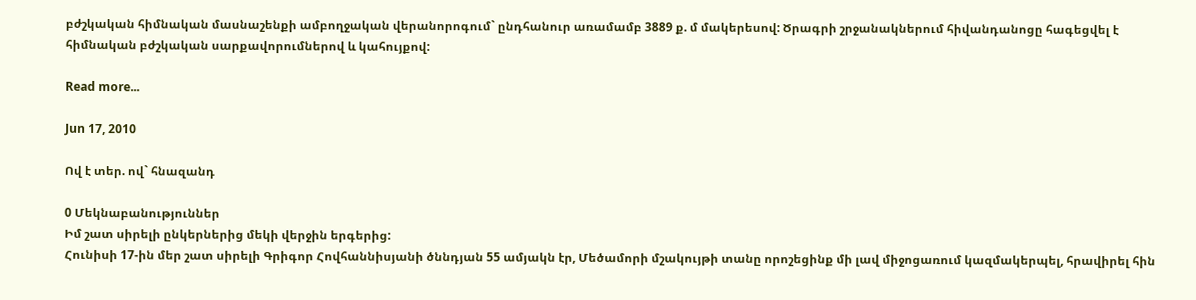բժշկական հիմնական մասնաշենքի ամբողջական վերանորոգում` ընդհանուր առամամբ 3889 ք. մ մակերեսով: Ծրագրի շրջանակներում հիվանդանոցը հագեցվել է հիմնական բժշկական սարքավորումներով և կահույքով:

Read more...

Jun 17, 2010

Ով է տեր. ով` հնազանդ

0 Մեկնաբանություններ
Իմ շատ սիրելի ընկերներից մեկի վերջին երգերից:
Հունիսի 17-ին մեր շատ սիրելի Գրիգոր Հովհաննիսյանի ծննդյան 55 ամյակն էր, Մեծամորի մշակույթի տանը որոշեցինք մի լավ միջոցառում կազմակերպել, հրավիրել հին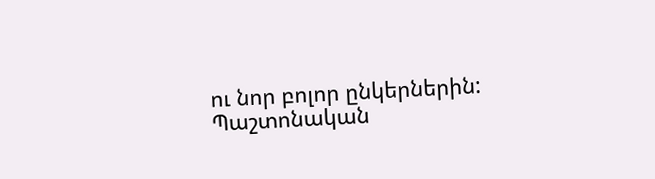ու նոր բոլոր ընկերներին: Պաշտոնական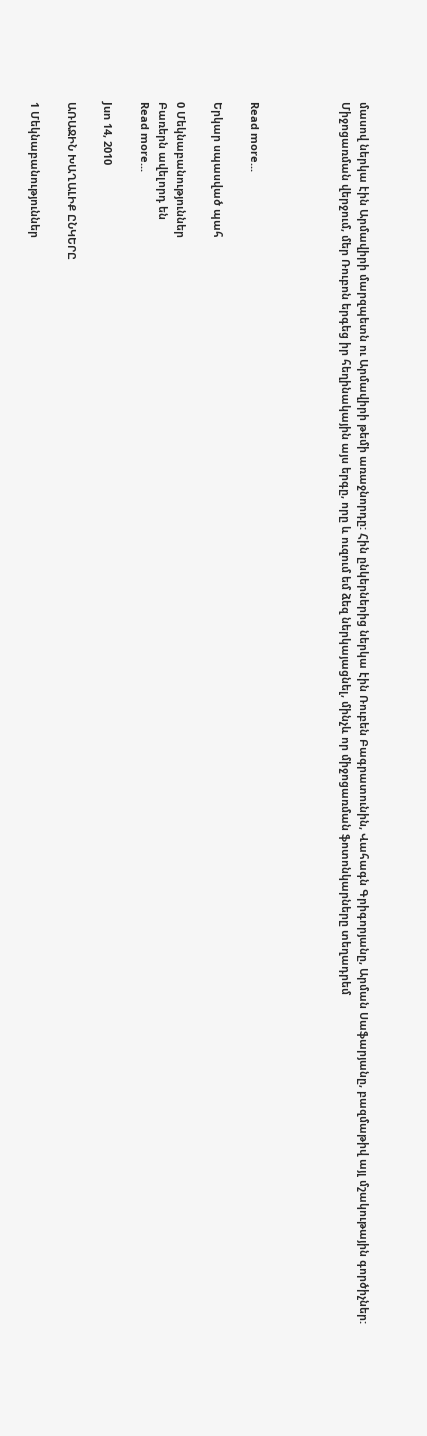մասով ներկա էին Արմավիրի մարզպետն ու Արմավիրի թեմի առաջնորդը: Հին ընկերներից ներկա էին Ռուբեն Բագրատունին, Վահագն Գրիգորյանը, Արման Սաֆարյանը, բազմաթիվ այլ մշակութային գործիչներ: Միջոցառման վերջում, մեր Ռուբոն երգեց իր հեղինակային այս երգը, որը և ուզում եմ ձեզ ներկայացնել, մինչև որ միջոցառման ֆոտոնկարները տեղադրեմ




Read more...

Երկար սպասված պահ

0 Մեկնաբանություններ
Բառերն ավելորդ են
Read more...

Jun 14, 2010

ԱՌԱՋԻՆ ԽԱՂԱԼԻՔ ԸՆԿԵՐԸ

1 Մեկնաբանություններ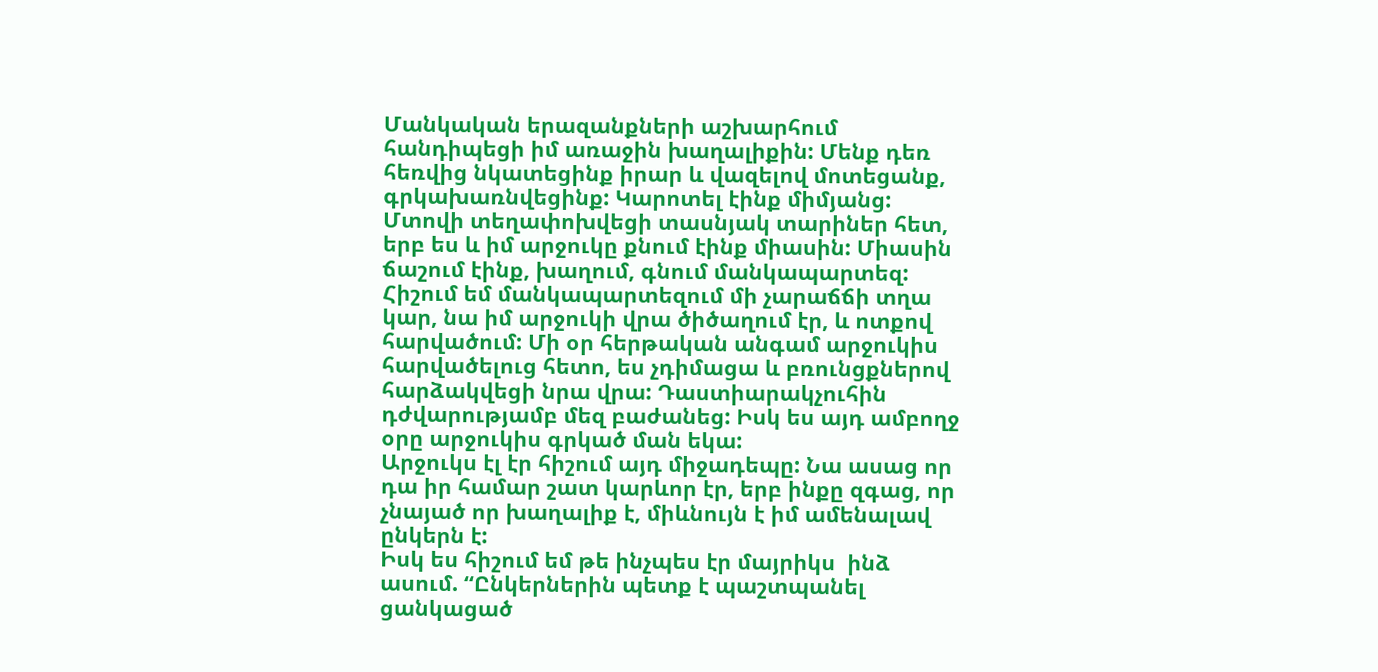Մանկական երազանքների աշխարհում հանդիպեցի իմ առաջին խաղալիքին: Մենք դեռ հեռվից նկատեցինք իրար և վազելով մոտեցանք, գրկախառնվեցինք: Կարոտել էինք միմյանց:
Մտովի տեղափոխվեցի տասնյակ տարիներ հետ, երբ ես և իմ արջուկը քնում էինք միասին: Միասին ճաշում էինք, խաղում, գնում մանկապարտեզ: Հիշում եմ մանկապարտեզում մի չարաճճի տղա կար, նա իմ արջուկի վրա ծիծաղում էր, և ոտքով հարվածում: Մի օր հերթական անգամ արջուկիս հարվածելուց հետո, ես չդիմացա և բռունցքներով հարձակվեցի նրա վրա: Դաստիարակչուհին դժվարությամբ մեզ բաժանեց: Իսկ ես այդ ամբողջ օրը արջուկիս գրկած ման եկա:
Արջուկս էլ էր հիշում այդ միջադեպը: Նա ասաց որ դա իր համար շատ կարևոր էր, երբ ինքը զգաց, որ չնայած որ խաղալիք է, միևնույն է իմ ամենալավ ընկերն է:
Իսկ ես հիշում եմ թե ինչպես էր մայրիկս  ինձ ասում. “Ընկերներին պետք է պաշտպանել ցանկացած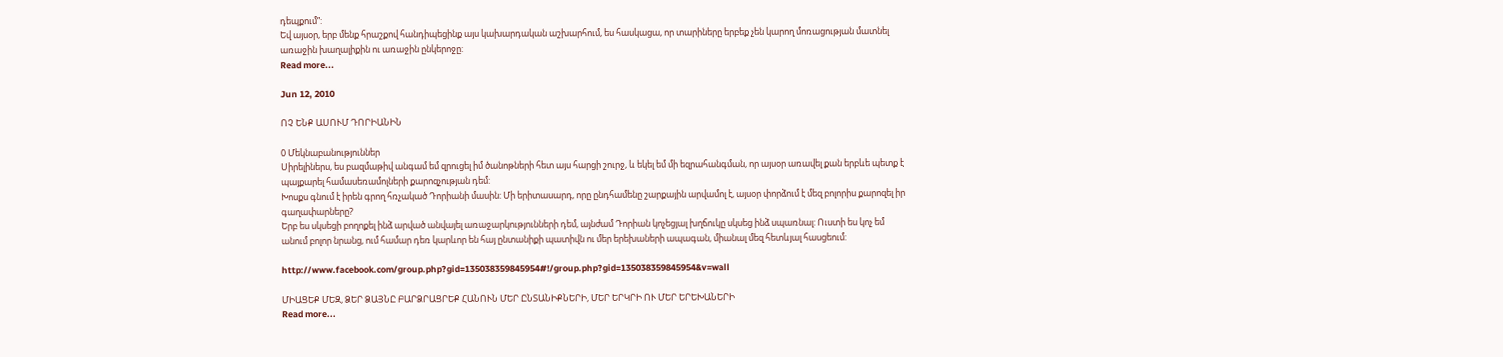դեպքում”:
Եվ այսօր, երբ մենք հրաշքով հանդիպեցինք այս կախարդական աշխարհում, ես հասկացա, որ տարիները երբեք չեն կարող մոռացության մատնել առաջին խաղալիքին ու առաջին ընկերոջը:
Read more...

Jun 12, 2010

ՈՉ ԵՆՔ ԱՍՈՒՄ ԴՈՐԻԱՆԻՆ

0 Մեկնաբանություններ
Սիրելիներս, ես բազմաթիվ անգամ եմ զրուցել իմ ծանոթների հետ այս հարցի շուրջ, և եկել եմ մի եզրահանգման, որ այսօր առավել քան երբևե պետք է պայքարել համասեռամոլների քարոզչության դեմ:
Խոսքս գնում է իրեն գրող հռչակած Դորիանի մասին: Մի երիտասարդ, որը ընդհամենը շարքային արվամոլ է, այսօր փորձում է մեզ բոլորիս քարոզել իր գաղափարները?
Երբ ես սկսեցի բողոքել ինձ արված անվայել առաջարկությունների դեմ, այնժամ Դորիան կոչեցյալ խղճուկը սկսեց ինձ սպառնալ: Ուստի ես կոչ եմ անում բոլոր նրանց, ում համար դեռ կարևոր են հայ ընտանիքի պատիվն ու մեր երեխաների ապագան, միանալ մեզ հետևյալ հասցեում:

http://www.facebook.com/group.php?gid=135038359845954#!/group.php?gid=135038359845954&v=wall

ՄԻԱՑԵՔ ՄԵԶ, ՁԵՐ ՁԱՅՆԸ ԲԱՐՁՐԱՑՐԵՔ ՀԱՆՈՒՆ ՄԵՐ ԸՆՏԱՆԻՔՆԵՐԻ, ՄԵՐ ԵՐԿՐԻ ՈՒ ՄԵՐ ԵՐԵԽԱՆԵՐԻ
Read more...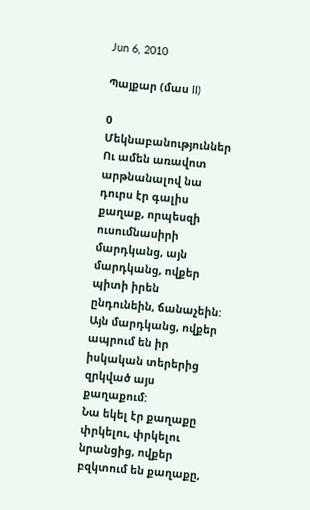Jun 6, 2010

Պայքար (մաս II)

0 Մեկնաբանություններ
Ու ամեն առավոտ արթնանալով նա դուրս էր գալիս քաղաք, որպեսզի ուսումնասիրի մարդկանց, այն մարդկանց, ովքեր պիտի իրեն ընդունեին, ճանաչեին: Այն մարդկանց, ովքեր ապրում են իր իսկական տերերից զրկված այս քաղաքում:
Նա եկել էր քաղաքը փրկելու, փրկելու նրանցից, ովքեր բզկտում են քաղաքը,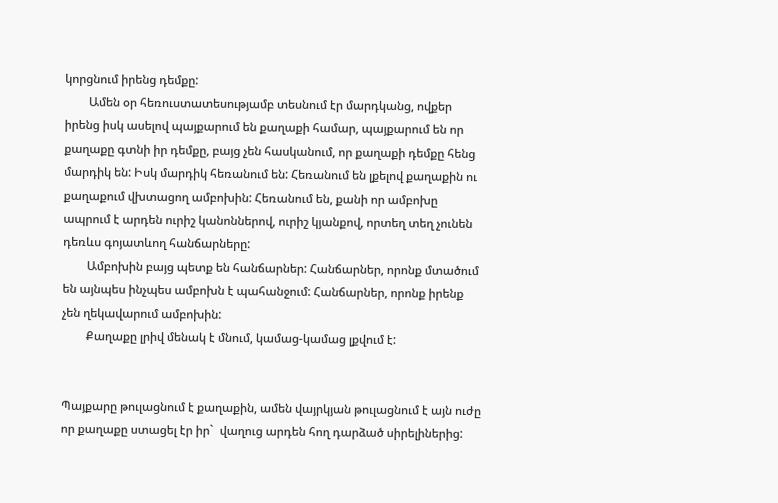կորցնում իրենց դեմքը:
        Ամեն օր հեռուստատեսությամբ տեսնում էր մարդկանց, ովքեր իրենց իսկ ասելով պայքարում են քաղաքի համար, պայքարում են որ քաղաքը գտնի իր դեմքը, բայց չեն հասկանում, որ քաղաքի դեմքը հենց մարդիկ են: Իսկ մարդիկ հեռանում են: Հեռանում են լքելով քաղաքին ու քաղաքում վխտացող ամբոխին: Հեռանում են, քանի որ ամբոխը ապրում է արդեն ուրիշ կանոններով, ուրիշ կյանքով, որտեղ տեղ չունեն դեռևս գոյատևող հանճարները:
        Ամբոխին բայց պետք են հանճարներ: Հանճարներ, որոնք մտածում են այնպես ինչպես ամբոխն է պահանջում: Հանճարներ, որոնք իրենք չեն ղեկավարում ամբոխին:
        Քաղաքը լրիվ մենակ է մնում, կամաց-կամաց լքվում է:


Պայքարը թուլացնում է քաղաքին, ամեն վայրկյան թուլացնում է այն ուժը որ քաղաքը ստացել էր իր`  վաղուց արդեն հող դարձած սիրելիներից: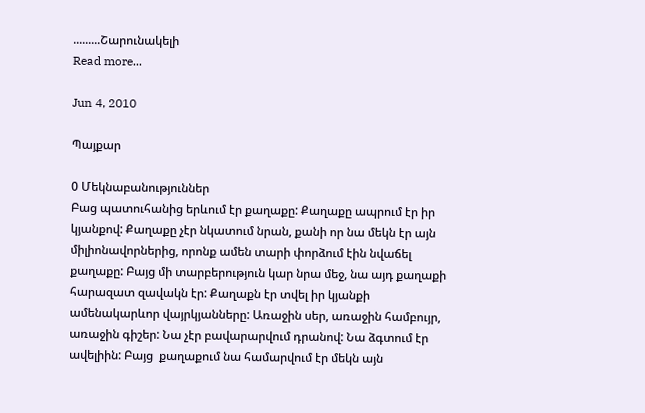.........Շարունակելի
Read more...

Jun 4, 2010

Պայքար

0 Մեկնաբանություններ
Բաց պատուհանից երևում էր քաղաքը: Քաղաքը ապրում էր իր կյանքով: Քաղաքը չէր նկատում նրան, քանի որ նա մեկն էր այն միլիոնավորներից, որոնք ամեն տարի փորձում էին նվաճել քաղաքը: Բայց մի տարբերություն կար նրա մեջ, նա այդ քաղաքի հարազատ զավակն էր: Քաղաքն էր տվել իր կյանքի ամենակարևոր վայրկյանները: Առաջին սեր, առաջին համբույր, առաջին գիշեր: Նա չէր բավարարվում դրանով: Նա ձգտում էր ավելիին: Բայց  քաղաքում նա համարվում էր մեկն այն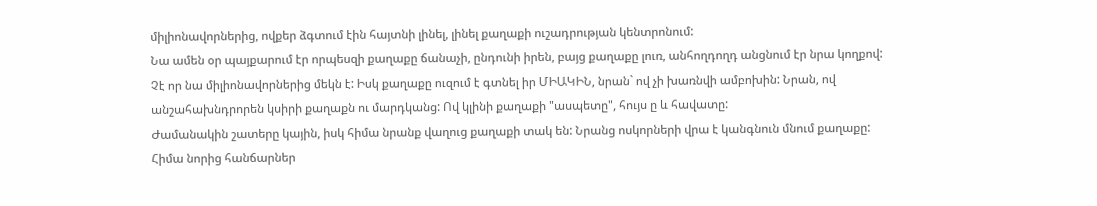միլիոնավորներից, ովքեր ձգտում էին հայտնի լինել, լինել քաղաքի ուշադրության կենտրոնում:
Նա ամեն օր պայքարում էր որպեսզի քաղաքը ճանաչի, ընդունի իրեն, բայց քաղաքը լուռ, անհողդողդ անցնում էր նրա կողքով: Չէ որ նա միլիոնավորներից մեկն է: Իսկ քաղաքը ուզում է գտնել իր ՄԻԱԿԻՆ, նրան` ով չի խառնվի ամբոխին: Նրան, ով անշահախնդրորեն կսիրի քաղաքն ու մարդկանց: Ով կլինի քաղաքի "ասպետը", հույս ը և հավատը:
Ժամանակին շատերը կային, իսկ հիմա նրանք վաղուց քաղաքի տակ են: Նրանց ոսկորների վրա է կանգնուն մնում քաղաքը: Հիմա նորից հանճարներ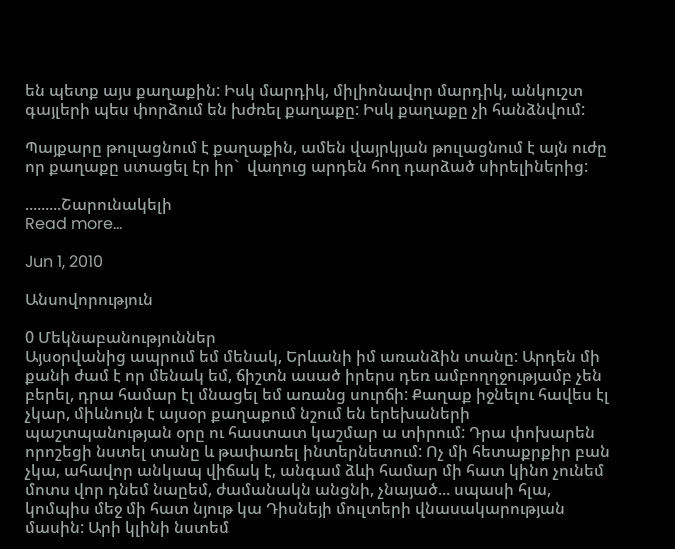են պետք այս քաղաքին: Իսկ մարդիկ, միլիոնավոր մարդիկ, անկուշտ գայլերի պես փորձում են խժռել քաղաքը: Իսկ քաղաքը չի հանձնվում:

Պայքարը թուլացնում է քաղաքին, ամեն վայրկյան թուլացնում է այն ուժը որ քաղաքը ստացել էր իր`  վաղուց արդեն հող դարձած սիրելիներից:

.........Շարունակելի
Read more...

Jun 1, 2010

Անսովորություն

0 Մեկնաբանություններ
Այսօրվանից ապրում եմ մենակ, Երևանի իմ առանձին տանը: Արդեն մի քանի ժամ է որ մենակ եմ, ճիշտն ասած իրերս դեռ ամբողղջությամբ չեն բերել, դրա համար էլ մնացել եմ առանց սուրճի: Քաղաք իջնելու հավես էլ չկար, միևնույն է այսօր քաղաքում նշում են երեխաների պաշտպանության օրը ու հաստատ կաշմար ա տիրում: Դրա փոխարեն որոշեցի նստել տանը և թափառել ինտերնետում: Ոչ մի հետաքրքիր բան չկա, ահավոր անկապ վիճակ է, անգամ ձևի համար մի հատ կինո չունեմ մոտս վոր դնեմ նաըեմ, ժամանակն անցնի, չնայած... սպասի հլա, կոմպիս մեջ մի հատ նյութ կա Դիսնեյի մուլտերի վնասակարության մասին: Արի կլինի նստեմ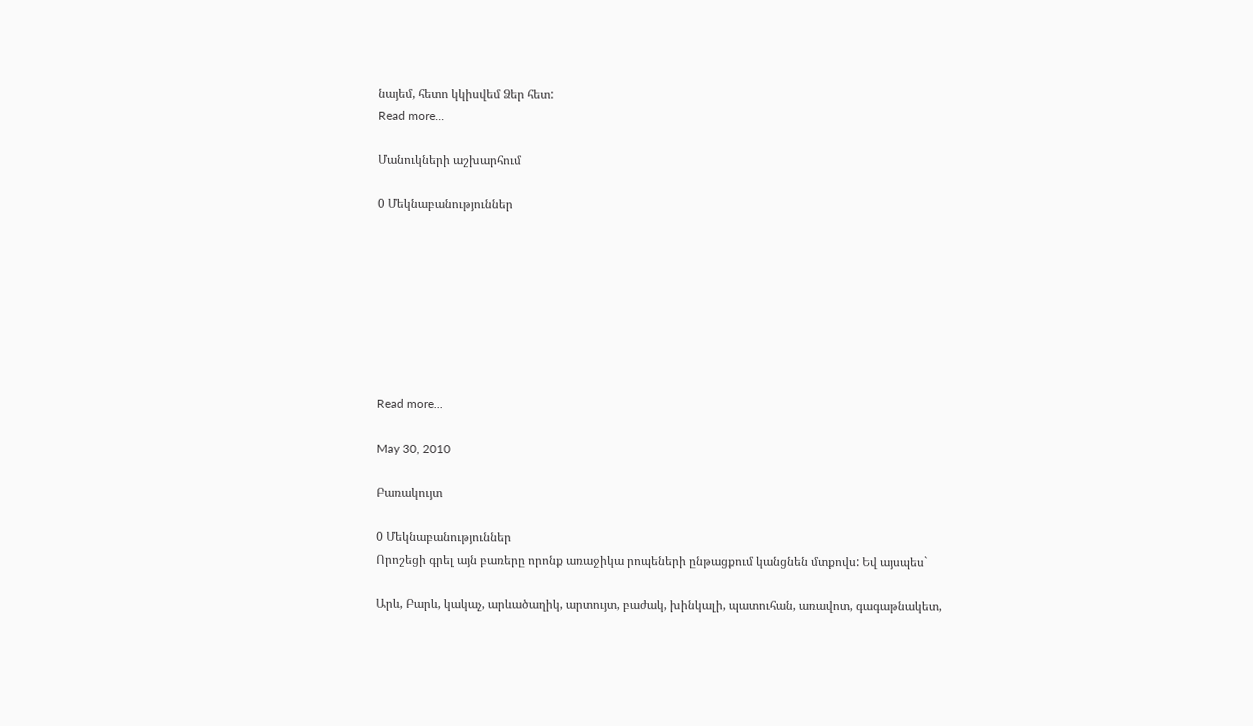նայեմ, հետո կկիսվեմ Ձեր հետ:
Read more...

Մանուկների աշխարհում

0 Մեկնաբանություններ








Read more...

May 30, 2010

Բառակույտ

0 Մեկնաբանություններ
Որոշեցի գրել այն բառերը որոնք առաջիկա րոպեների ընթացքում կանցնեն մտքովս: Եվ այսպես`

Արև, Բարև, կակաչ, արևածաղիկ, արտույտ, բաժակ, խինկալի, պատուհան, առավոտ, գագաթնակետ,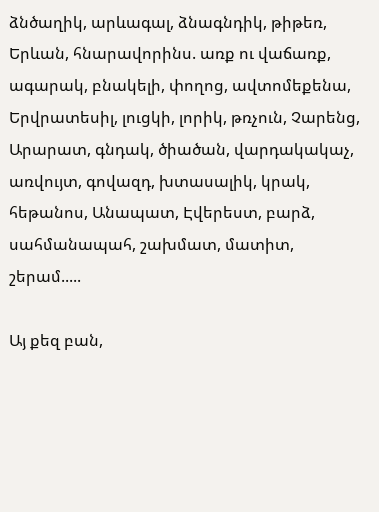ձնծաղիկ, արևագալ, ձնագնդիկ, թիթեռ, Երևան, հնարավորինս. առք ու վաճառք, ագարակ, բնակելի, փողոց, ավտոմեքենա, Երվրատեսիլ, լուցկի, լորիկ, թռչուն, Չարենց, Արարատ, գնդակ, ծիածան, վարդակակաչ, առվույտ, գովազդ, խտասալիկ, կրակ, հեթանոս, Անապատ, Էվերեստ, բարձ, սահմանապահ, շախմատ, մատիտ, շերամ.....

Այ քեզ բան,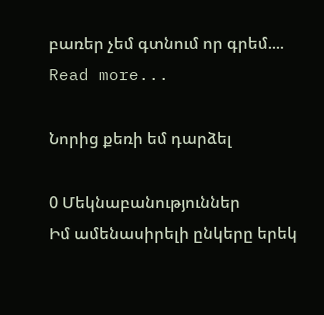բառեր չեմ գտնում որ գրեմ....
Read more...

Նորից քեռի եմ դարձել

0 Մեկնաբանություններ
Իմ ամենասիրելի ընկերը երեկ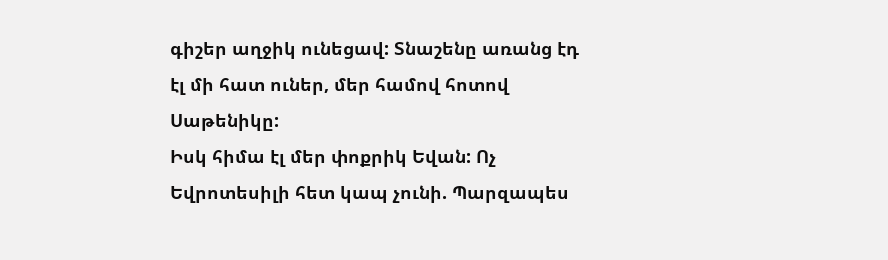գիշեր աղջիկ ունեցավ: Տնաշենը առանց էդ էլ մի հատ ուներ, մեր համով հոտով Սաթենիկը:
Իսկ հիմա էլ մեր փոքրիկ Եվան: Ոչ Եվրոտեսիլի հետ կապ չունի. Պարզապես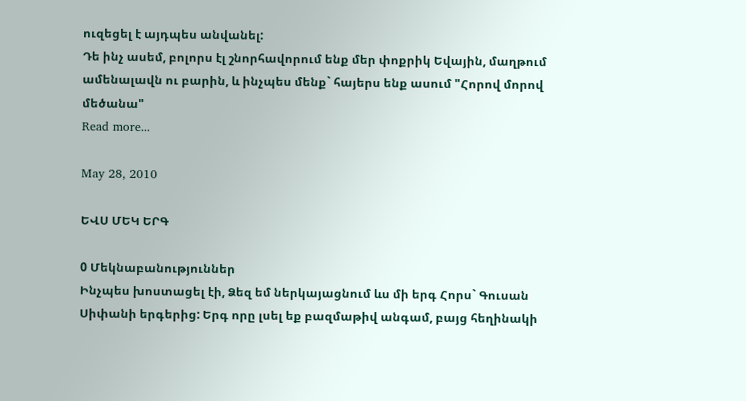ուզեցել է այդպես անվանել:
Դե ինչ ասեմ, բոլորս էլ շնորհավորում ենք մեր փոքրիկ Եվային, մաղթում ամենալավն ու բարին, և ինչպես մենք` հայերս ենք ասում "Հորով մորով մեծանա"
Read more...

May 28, 2010

ԵՎՍ ՄԵԿ ԵՐԳ

0 Մեկնաբանություններ
Ինչպես խոստացել էի, Ձեզ եմ ներկայացնում ևս մի երգ Հորս` Գուսան Սիփանի երգերից: Երգ որը լսել եք բազմաթիվ անգամ, բայց հեղինակի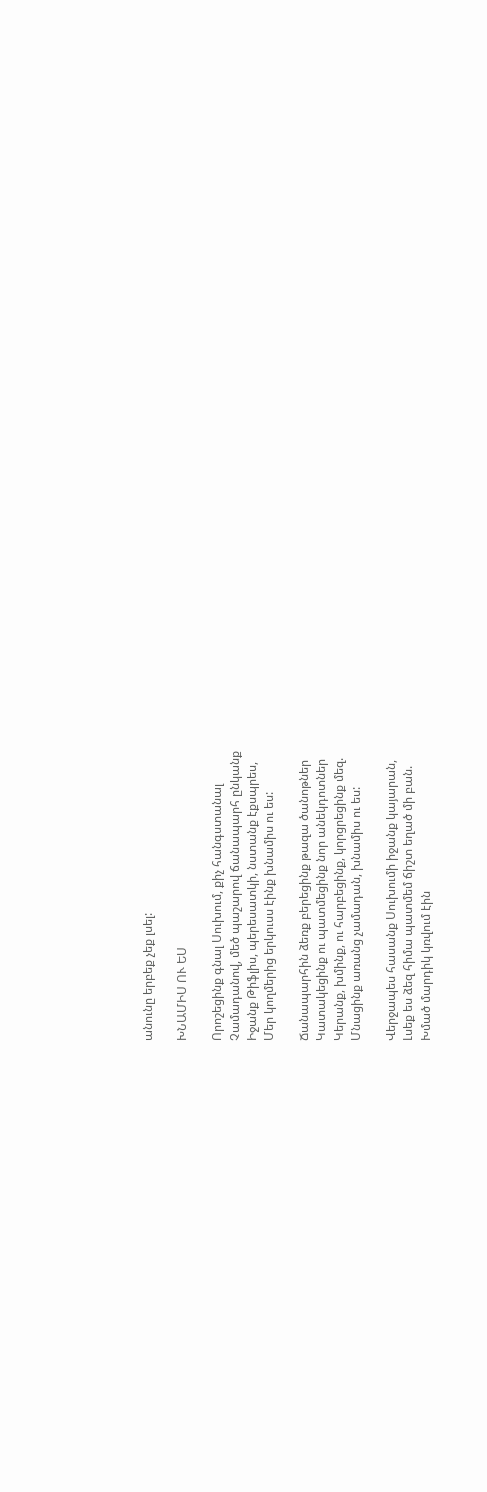անունը երբեք չեք լսել:

ԽՆԱՄԻՍ ՈՒ ԵՍ

Որոշեցինք գնալ Սուխում, քիչ հանգստանալ
Չամադանով, մեծ պաշարով ճանապարհ ընկանք
Իջանք Թիֆլիս, պերեսատկի, նստանք էքսպրես,
Մեր կողմերից երկուսս էինք խնամիս ու ես:

Ճանապարհին ձեռք բերեցինք թազա ծանոթներ
Կատակեցինք ու պատմեցինք նոր անեկդոտներ
Կերանք, խմինք, ու հարբեցինք, կորցրեցինք մեզ.
Մնացինք առանց չամադան, խնամիս ու ես:

Վերջապես հասանք Սուխումի իջանք կայարան,
Լսեք ես ձեզ հիմա պատմեմ ճիշտ եղած մի բան.
Խմած մարդիկ կռվում էին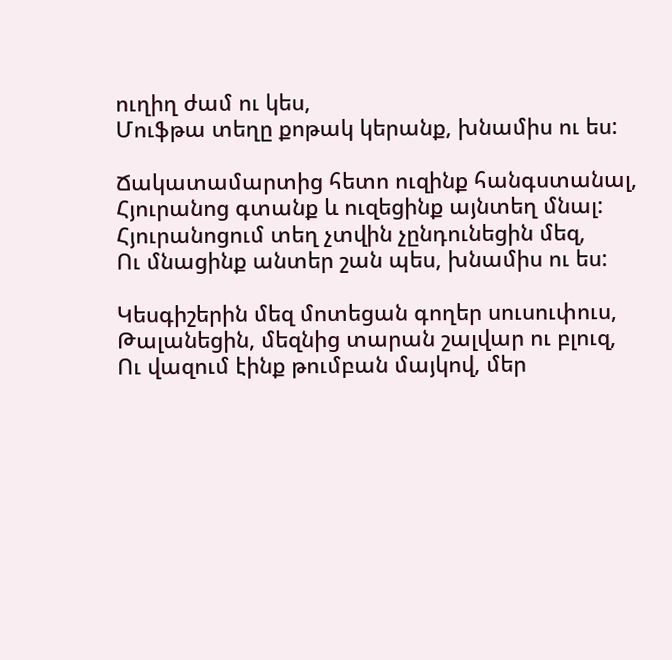ուղիղ ժամ ու կես,
Մուֆթա տեղը քոթակ կերանք, խնամիս ու ես:

Ճակատամարտից հետո ուզինք հանգստանալ,
Հյուրանոց գտանք և ուզեցինք այնտեղ մնալ:
Հյուրանոցում տեղ չտվին չընդունեցին մեզ,
Ու մնացինք անտեր շան պես, խնամիս ու ես:

Կեսգիշերին մեզ մոտեցան գողեր սուսուփուս,
Թալանեցին, մեզնից տարան շալվար ու բլուզ,
Ու վազում էինք թումբան մայկով, մեր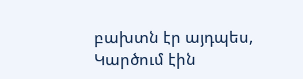բախտն էր այդպես,
Կարծում էին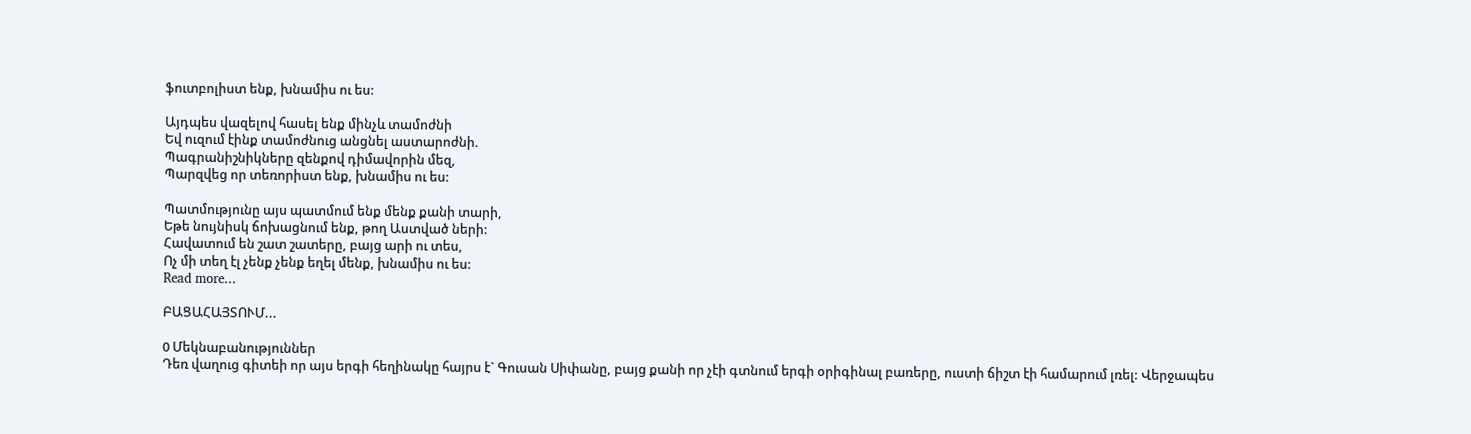ֆուտբոլիստ ենք, խնամիս ու ես:

Այդպես վազելով հասել ենք մինչև տամոժնի
Եվ ուզում էինք տամոժնուց անցնել աստարոժնի.
Պագրանիշնիկները զենքով դիմավորին մեզ,
Պարզվեց որ տեռորիստ ենք, խնամիս ու ես:

Պատմությունը այս պատմում ենք մենք քանի տարի,
Եթե նույնիսկ ճոխացնում ենք, թող Աստված ների:
Հավատում են շատ շատերը, բայց արի ու տես,
Ոչ մի տեղ էլ չենք չենք եղել մենք, խնամիս ու ես:
Read more...

ԲԱՑԱՀԱՅՏՈՒՄ...

0 Մեկնաբանություններ
Դեռ վաղուց գիտեի որ այս երգի հեղինակը հայրս է` Գուսան Սիփանը, բայց քանի որ չէի գտնում երգի օրիգինալ բառերը, ուստի ճիշտ էի համարում լռել: Վերջապես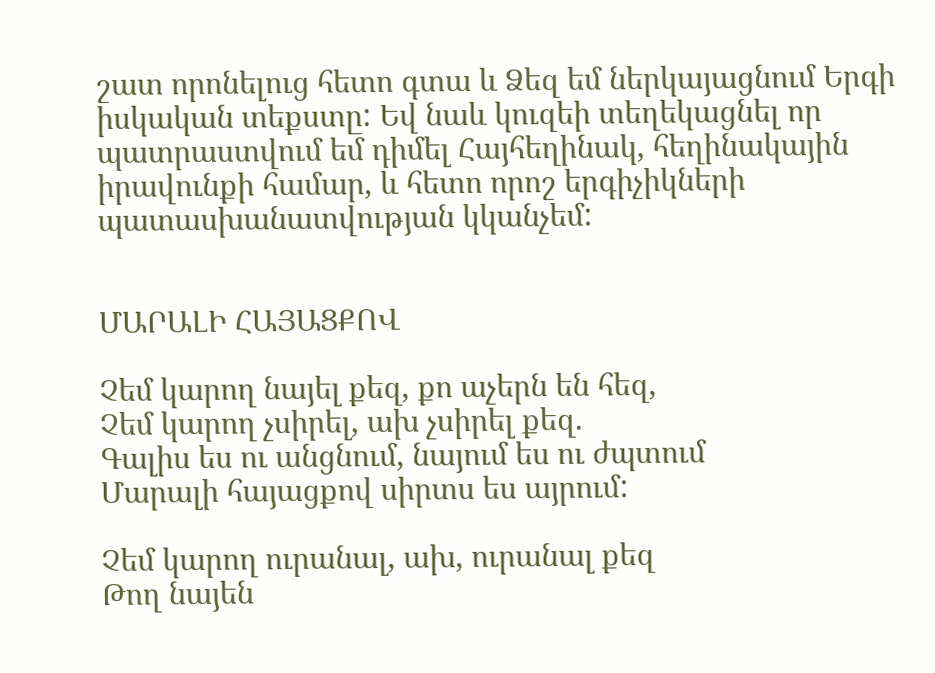շատ որոնելուց հետո գտա և Ձեզ եմ ներկայացնում Երգի իսկական տեքստը: Եվ նաև կուզեի տեղեկացնել որ պատրաստվում եմ դիմել Հայհեղինակ, հեղինակային իրավունքի համար, և հետո որոշ երգիչիկների պատասխանատվության կկանչեմ:


ՄԱՐԱԼԻ ՀԱՅԱՑՔՈՎ

Չեմ կարող նայել քեզ, քո աչերն են հեզ,
Չեմ կարող չսիրել, ախ չսիրել քեզ.
Գալիս ես ու անցնում, նայում ես ու ժպտում
Մարալի հայացքով սիրտս ես այրում:

Չեմ կարող ուրանալ, ախ, ուրանալ քեզ
Թող նայեն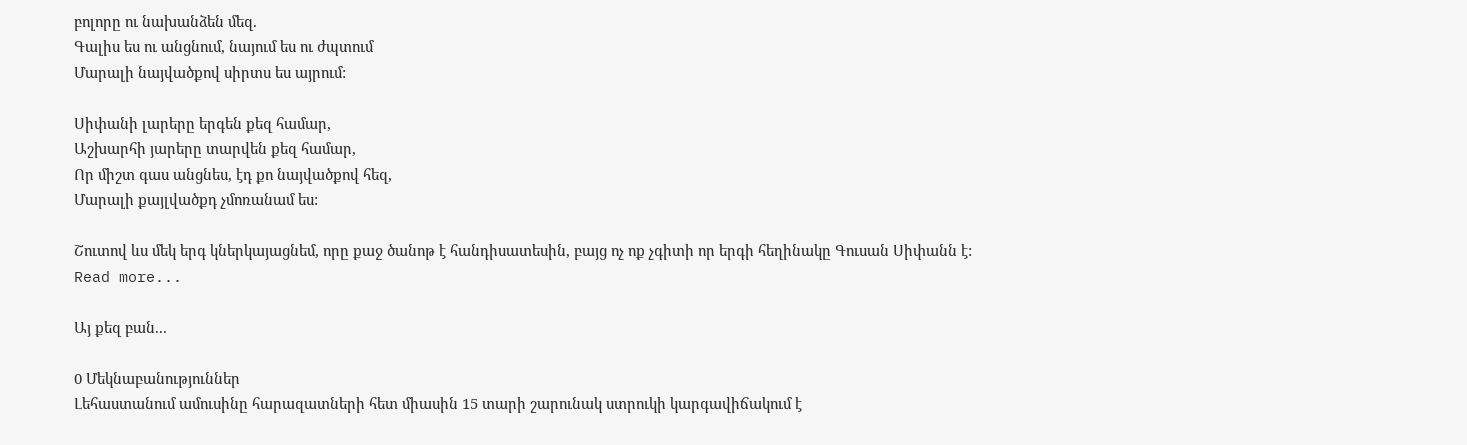բոլորը ու նախանձեն մեզ.
Գալիս ես ու անցնում, նայում ես ու ժպտում
Մարալի նայվածքով սիրտս ես այրում:

Սիփանի լարերը երգեն քեզ համար,
Աշխարհի յարերը տարվեն քեզ համար,
Որ միշտ գաս անցնես, էդ քո նայվածքով հեզ,
Մարալի քայլվածքդ չմոռանամ ես:

Շուտով ևս մեկ երգ կներկայացնեմ, որը քաջ ծանոթ է հանդիսատեսին, բայց ոչ ոք չգիտի որ երգի հեղինակը Գուսան Սիփանն է:
Read more...

Այ քեզ բան...

0 Մեկնաբանություններ
Լեհաստանում ամուսինը հարազատների հետ միասին 15 տարի շարունակ ստրուկի կարգավիճակում է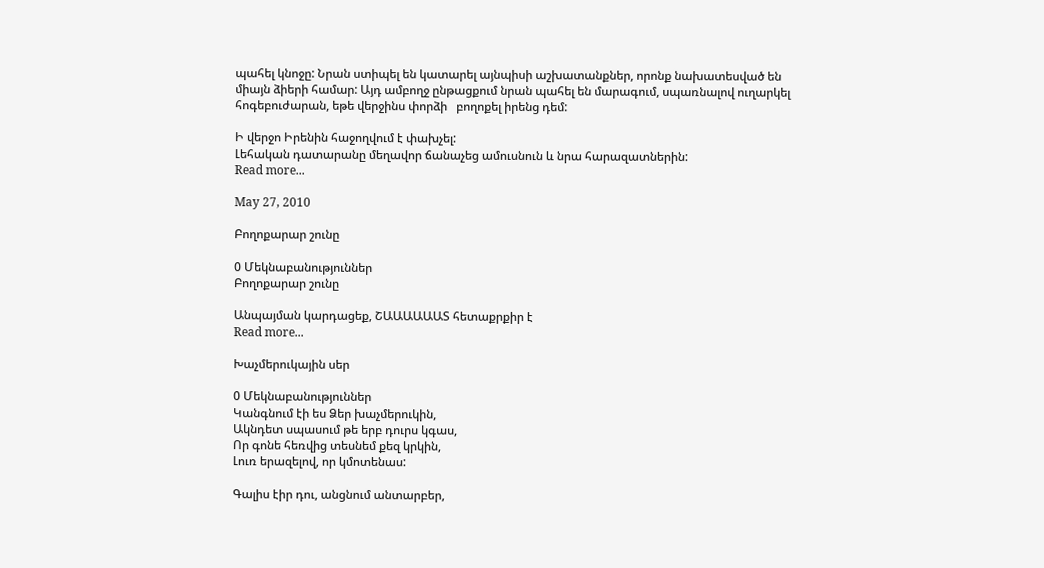պահել կնոջը: Նրան ստիպել են կատարել այնպիսի աշխատանքներ, որոնք նախատեսված են միայն ձիերի համար: Այդ ամբողջ ընթացքում նրան պահել են մարագում, սպառնալով ուղարկել հոգեբուժարան, եթե վերջինս փորձի   բողոքել իրենց դեմ:

Ի վերջո Իրենին հաջողվում է փախչել:
Լեհական դատարանը մեղավոր ճանաչեց ամուսնուն և նրա հարազատներին:
Read more...

May 27, 2010

Բողոքարար շունը

0 Մեկնաբանություններ
Բողոքարար շունը

Անպայման կարդացեք, ՇԱԱԱԱԱԱՏ հետաքրքիր է
Read more...

Խաչմերուկային սեր

0 Մեկնաբանություններ
Կանգնում էի ես Ձեր խաչմերուկին,
Ակնդետ սպասում թե երբ դուրս կգաս,
Որ գոնե հեռվից տեսնեմ քեզ կրկին,
Լուռ երազելով, որ կմոտենաս:

Գալիս էիր դու, անցնում անտարբեր,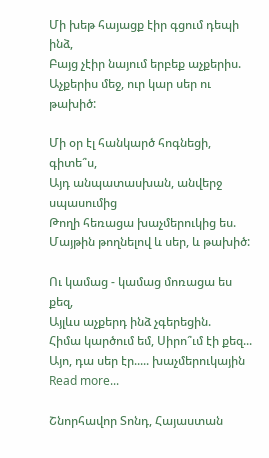Մի խեթ հայացք էիր գցում դեպի ինձ,
Բայց չէիր նայում երբեք աչքերիս.
Աչքերիս մեջ, ուր կար սեր ու թախիծ:

Մի օր էլ հանկարծ հոգնեցի, գիտե՞ս,
Այդ անպատասխան, անվերջ սպասումից
Թողի հեռացա խաչմերուկից ես.
Մայթին թողնելով և սեր, և թախիծ:

Ու կամաց - կամաց մոռացա ես քեզ,
Այլևս աչքերդ ինձ չգերեցին.
Հիմա կարծում եմ, Սիրո՞ւմ էի քեզ...
Այո, դա սեր էր..... խաչմերուկային
Read more...

Շնորհավոր Տոնդ, Հայաստան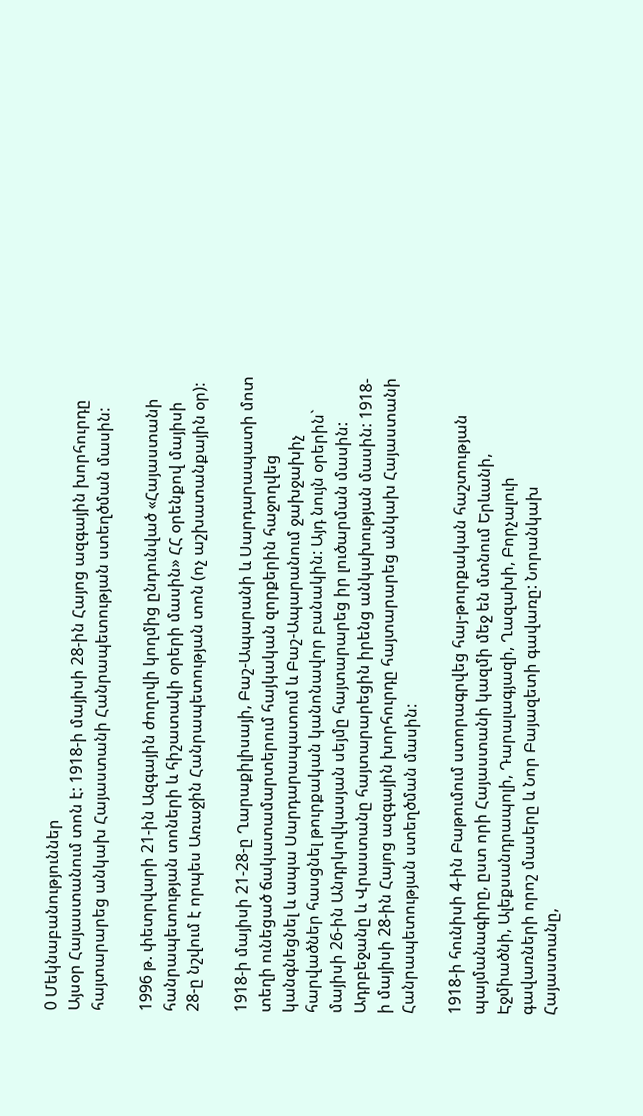0 Մեկնաբանություններ
Այսօր Հայաստանում տոն է: 1918-ի մայիսի 28-ին Հայոց ազգային խորհուրդը հայտարարեց անկախ Հայաստանի Հանրապետության ստեղծման մասին:

1996 թ. փետրվարի 21-ին Ազգային ժողովի կողմից ընդունված «Հայաստանի հանրապետության տոների և հիշատակի օրերի մասին» ՀՀ օրենքով մայիսի 28-ը նշվում է որպես Առաջին Հանրապետության տոն (ոչ աշխատանքային օր):

1918-ի մայիսի 21-28-ը Ղարաքիլիսայի, Բաշ-Ապարանի և Սարդարապատի մոտ տեղի ունեցած ճակատամարտերում հայկական զորքերին հաջողվեց կանգնեցնել և ապա Սարդարապատում և Բաշ-Ապարանում ջախջախիչ հարվածներ հասցնել թուրքական կանոնավոր բանակին: Այդ նույն օրերին` մայիսի 26-ին Անդրկովկասյան սեյմը հայտարարեց իր լուծարման մասին: Ադրբեջանը և Վրաստանը հայտարարեցին իրենց անկախության մասին: 1918-ի մայիսի 28-ին Հայոց ազգային խորհուրդը հայտարարեց անկախ Հայաստանի Հանրապետության ստեղծման մասին:

1918-ի հունիսի 4-ին Բաթումում ստորագրվեց հայ-թուրքական հաշտության պայմանագիրը, ըստ որի Հայաստանի կազմի մեջ են մտնում Երևանի, Էջմիածնի, Ալեքսանդրապոլի, Դարալագյազի, Ղազախի, Բորչալուի գավառների որոշ մասերը և Նոր Բայազետի գավառը: Նորանկախ Հայաստանը,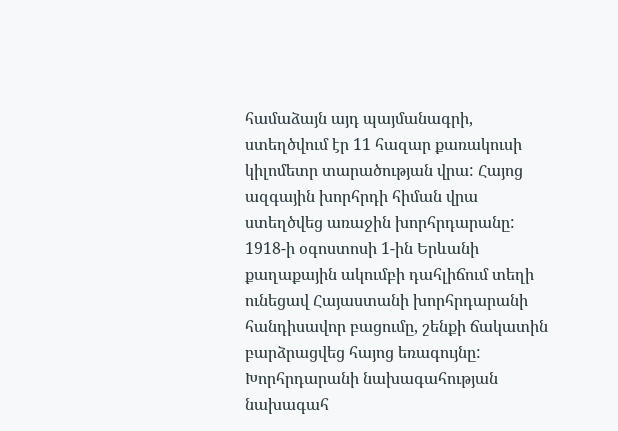համաձայն այդ պայմանագրի, ստեղծվում էր 11 հազար քառակուսի կիլոմետր տարածության վրա: Հայոց ազգային խորհրդի հիման վրա ստեղծվեց առաջին խորհրդարանը: 1918-ի օգոստոսի 1-ին Երևանի քաղաքային ակումբի դահլիճում տեղի ունեցավ Հայաստանի խորհրդարանի հանդիսավոր բացումը, շենքի ճակատին բարձրացվեց հայոց եռագույնը: Խորհրդարանի նախագահության նախագահ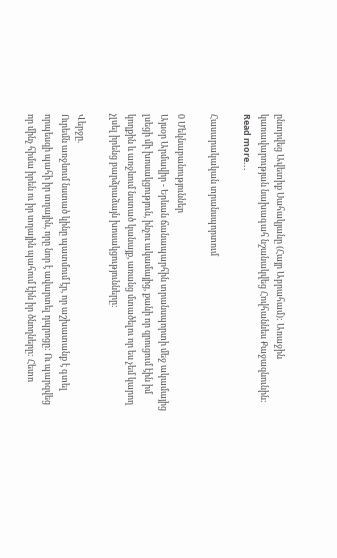ընտրվեց Ավետիք Սահակյանը (Հայր Աբրահամ): Առաջին կառավարության նախագահ նշանակվեց Հովհաննես Քաջազնունին:
Read more...

Հասարակական տրանսպորտում

0 Մեկնաբանություններ
Այսօր Արմավիր - Երևան ճանապարհին տրանսպորտի մեջ ակամայից լսեցի մի խոսակցություն, ինչու ակամայից, քանի որ զրուցում էին իմ կողքին և առջևում նստած կանայք, առանց մտածելու որ ես չեմ կարող չլսել իրենց բարձրաձայն խոսակցությունները:

Վերջը.
Ուրեմն առջևում նստած կինը պատմում էր, որ աշխատանք է գտել որպեսզի պահի իր տղային, որը նոր է ավարտել դպրոցը: Ու պարզվեց որ մինչ հիմա իրեն ու իր տղային պահում էին իր ծնողները: Հետո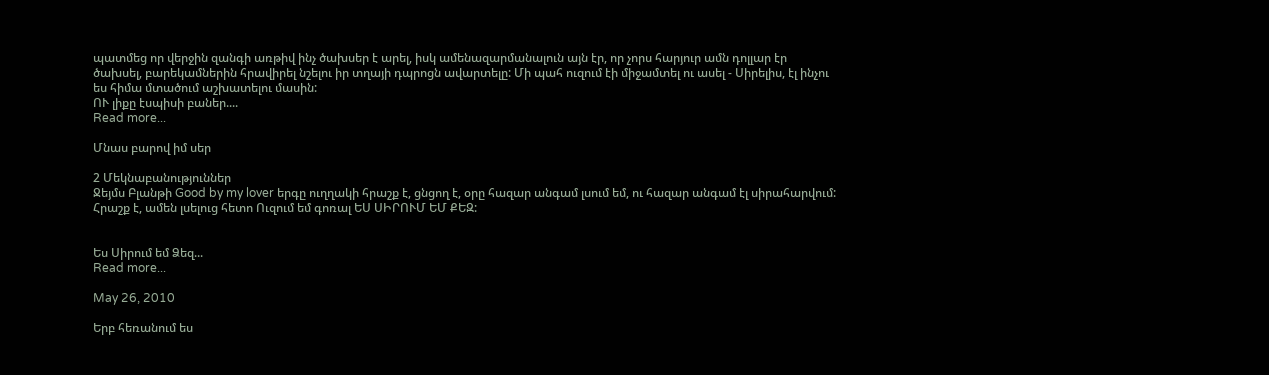պատմեց որ վերջին զանգի առթիվ ինչ ծախսեր է արել, իսկ ամենազարմանալուն այն էր, որ չորս հարյուր ամն դոլլար էր ծախսել, բարեկամներին հրավիրել նշելու իր տղայի դպրոցն ավարտելը: Մի պահ ուզում էի միջամտել ու ասել - Սիրելիս, էլ ինչու ես հիմա մտածում աշխատելու մասին:
ՈՒ լիքը էսպիսի բաներ....
Read more...

Մնաս բարով իմ սեր

2 Մեկնաբանություններ
Ջեյմս Բլանթի Good by my lover երգը ուղղակի հրաշք է, ցնցող է, օրը հազար անգամ լսում եմ, ու հազար անգամ էլ սիրահարվում: Հրաշք է, ամեն լսելուց հետո Ուզում եմ գոռալ ԵՍ ՍԻՐՈՒՄ ԵՄ ՔԵԶ:


Ես Սիրում եմ Ձեզ...
Read more...

May 26, 2010

Երբ հեռանում ես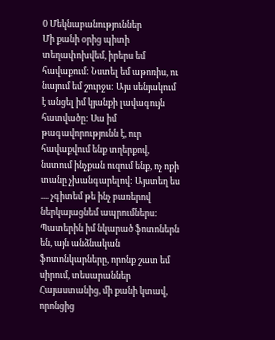0 Մեկնաբանություններ
Մի քանի օրից պիտի տեղափոխվեմ, իրերս եմ հավաքում: Նստել եմ աթոռիս, ու նայում եմ շուրջս: Այս սենյակում է անցել իմ կյանքի լավագույն հատվածը: Սա իմ թագավորությունն է, ուր հավաքվում ենք տղերքով, նստում ինչքան ուզում ենք, ոչ ոքի տանը չխանգարելով: Այստեղ ես .... չգիտեմ թե ինչ բառերով ներկայացնեմ ապրումներս: Պատերին իմ նկարած ֆոտոներն են, այն անձնական ֆոտոնկարները, որոնք շատ եմ սիրում, տեսարաններ Հայաստանից, մի քանի կտավ, որոնցից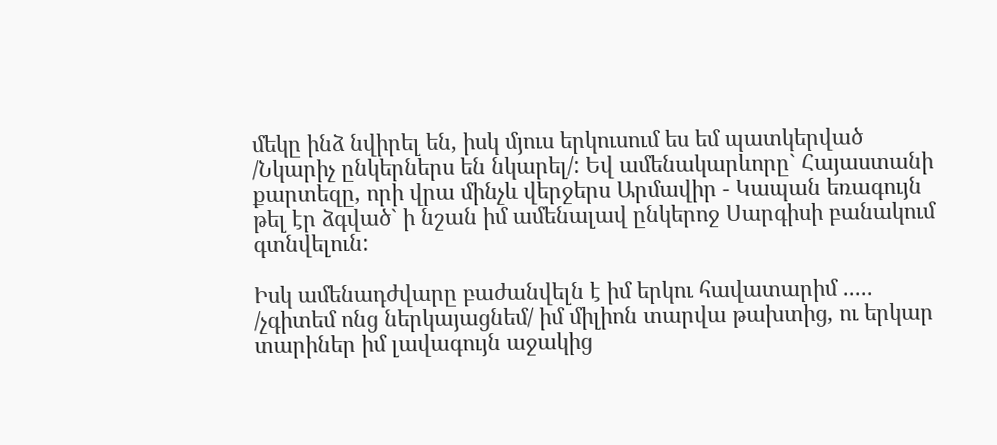մեկը ինձ նվիրել են, իսկ մյուս երկուսում ես եմ պատկերված /Նկարիչ ընկերներս են նկարել/: Եվ ամենակարևորը` Հայաստանի քարտեզը, որի վրա մինչև վերջերս Արմավիր - Կապան եռագույն թել էր ձգված` ի նշան իմ ամենալավ ընկերոջ Սարգիսի բանակում գտնվելուն:

Իսկ ամենադժվարը բաժանվելն է իմ երկու հավատարիմ ..... /չգիտեմ ոնց ներկայացնեմ/ իմ միլիոն տարվա թախտից, ու երկար տարիներ իմ լավագույն աջակից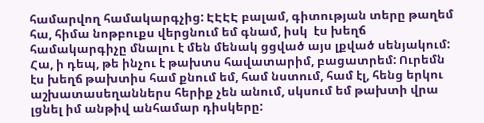համարվող համակարգչից: ԷԷԷԷ բալամ, գիտության տերը թաղեմ հա, հիմա նոթբուքս վերցնում եմ գնամ, իսկ  էս խեղճ համակարգիչը մնալու է մեն մենակ ցցված այս լքված սենյակում: Հա, ի դեպ, թե ինչու է թախտս հավատարիմ, բացատրեմ: Ուրեմն էս խեղճ թախտիս համ քնում եմ, համ նստում, համ էլ, հենց երկու աշխատասեղաններս հերիք չեն անում, սկսում եմ թախտի վրա լցնել իմ անթիվ անհամար դիսկերը: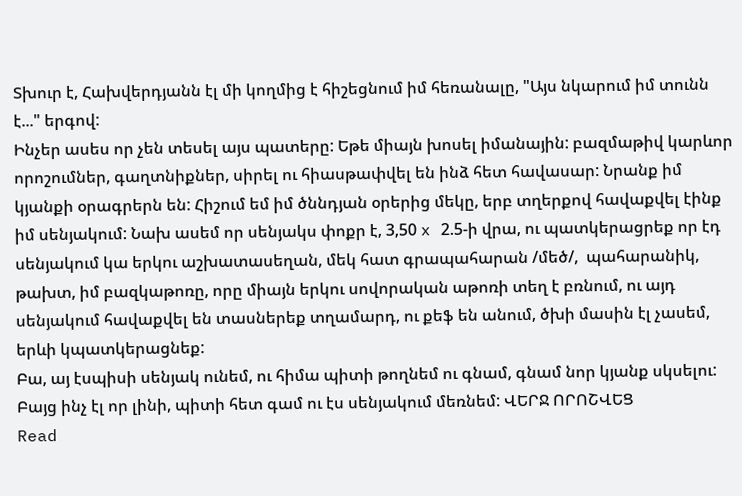Տխուր է, Հախվերդյանն էլ մի կողմից է հիշեցնում իմ հեռանալը, "Այս նկարում իմ տունն է..." երգով:
Ինչեր ասես որ չեն տեսել այս պատերը: Եթե միայն խոսել իմանային: բազմաթիվ կարևոր որոշումներ, գաղտնիքներ, սիրել ու հիասթափվել են ինձ հետ հավասար: Նրանք իմ կյանքի օրագրերն են: Հիշում եմ իմ ծննդյան օրերից մեկը, երբ տղերքով հավաքվել էինք իմ սենյակում: Նախ ասեմ որ սենյակս փոքր է, 3,50 x 2.5-ի վրա, ու պատկերացրեք որ էդ սենյակում կա երկու աշխատասեղան, մեկ հատ գրապահարան /մեծ/,  պահարանիկ, թախտ, իմ բազկաթոռը, որը միայն երկու սովորական աթոռի տեղ է բռնում, ու այդ սենյակում հավաքվել են տասներեք տղամարդ, ու քեֆ են անում, ծխի մասին էլ չասեմ, երևի կպատկերացնեք:
Բա, այ էսպիսի սենյակ ունեմ, ու հիմա պիտի թողնեմ ու գնամ, գնամ նոր կյանք սկսելու: Բայց ինչ էլ որ լինի, պիտի հետ գամ ու էս սենյակում մեռնեմ: ՎԵՐՋ ՈՐՈՇՎԵՑ
Read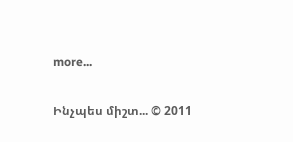more...

Ինչպես միշտ... © 2011